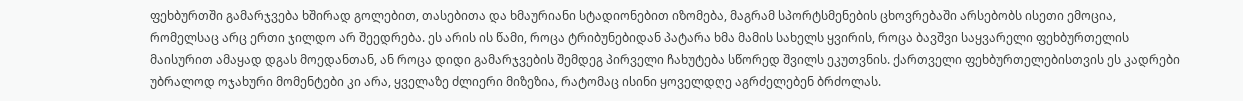ფეხბურთში გამარჯვება ხშირად გოლებით, თასებითა და ხმაურიანი სტადიონებით იზომება, მაგრამ სპორტსმენების ცხოვრებაში არსებობს ისეთი ემოცია, რომელსაც არც ერთი ჯილდო არ შეედრება. ეს არის ის წამი, როცა ტრიბუნებიდან პატარა ხმა მამის სახელს ყვირის, როცა ბავშვი საყვარელი ფეხბურთელის მაისურით ამაყად დგას მოედანთან, ან როცა დიდი გამარჯვების შემდეგ პირველი ჩახუტება სწორედ შვილს ეკუთვნის. ქართველი ფეხბურთელებისთვის ეს კადრები უბრალოდ ოჯახური მომენტები კი არა, ყველაზე ძლიერი მიზეზია, რატომაც ისინი ყოველდღე აგრძელებენ ბრძოლას.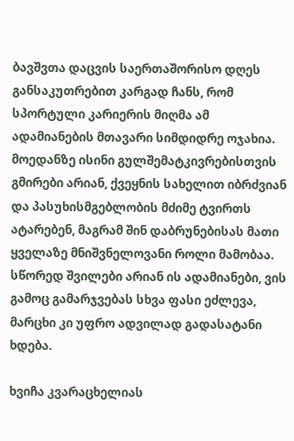ბავშვთა დაცვის საერთაშორისო დღეს განსაკუთრებით კარგად ჩანს, რომ სპორტული კარიერის მიღმა ამ ადამიანების მთავარი სიმდიდრე ოჯახია. მოედანზე ისინი გულშემატკივრებისთვის გმირები არიან, ქვეყნის სახელით იბრძვიან და პასუხისმგებლობის მძიმე ტვირთს ატარებენ, მაგრამ შინ დაბრუნებისას მათი ყველაზე მნიშვნელოვანი როლი მამობაა. სწორედ შვილები არიან ის ადამიანები, ვის გამოც გამარჯვებას სხვა ფასი ეძლევა, მარცხი კი უფრო ადვილად გადასატანი ხდება.

ხვიჩა კვარაცხელიას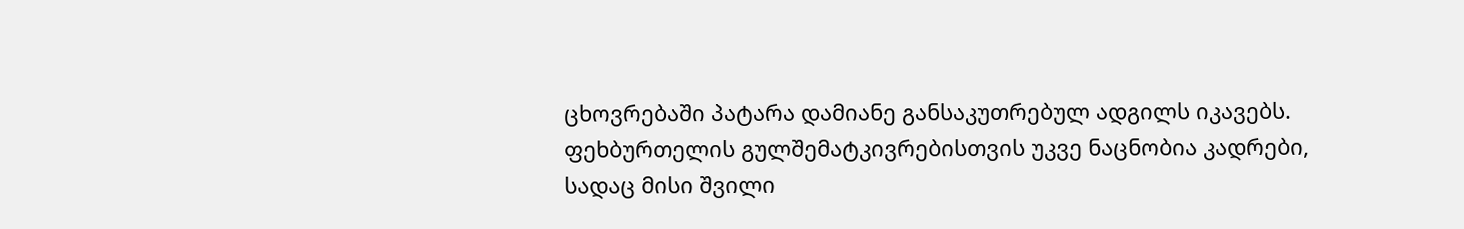ცხოვრებაში პატარა დამიანე განსაკუთრებულ ადგილს იკავებს. ფეხბურთელის გულშემატკივრებისთვის უკვე ნაცნობია კადრები, სადაც მისი შვილი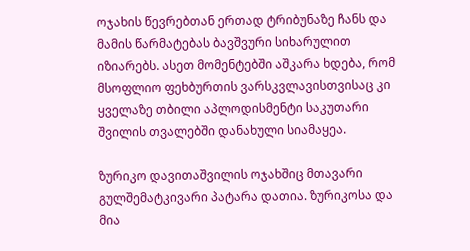ოჯახის წევრებთან ერთად ტრიბუნაზე ჩანს და მამის წარმატებას ბავშვური სიხარულით იზიარებს. ასეთ მომენტებში აშკარა ხდება, რომ მსოფლიო ფეხბურთის ვარსკვლავისთვისაც კი ყველაზე თბილი აპლოდისმენტი საკუთარი შვილის თვალებში დანახული სიამაყეა.

ზურიკო დავითაშვილის ოჯახშიც მთავარი გულშემატკივარი პატარა დათია. ზურიკოსა და მია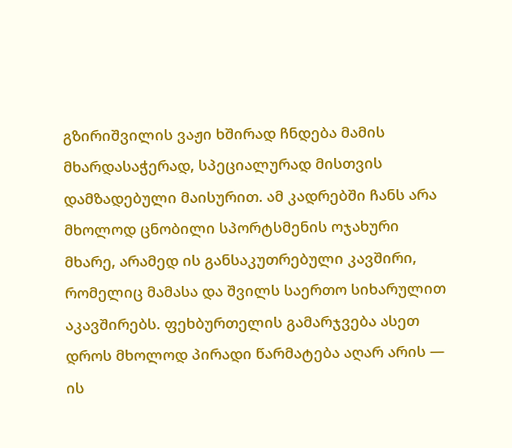გზირიშვილის ვაჟი ხშირად ჩნდება მამის მხარდასაჭერად, სპეციალურად მისთვის დამზადებული მაისურით. ამ კადრებში ჩანს არა მხოლოდ ცნობილი სპორტსმენის ოჯახური მხარე, არამედ ის განსაკუთრებული კავშირი, რომელიც მამასა და შვილს საერთო სიხარულით აკავშირებს. ფეხბურთელის გამარჯვება ასეთ დროს მხოლოდ პირადი წარმატება აღარ არის — ის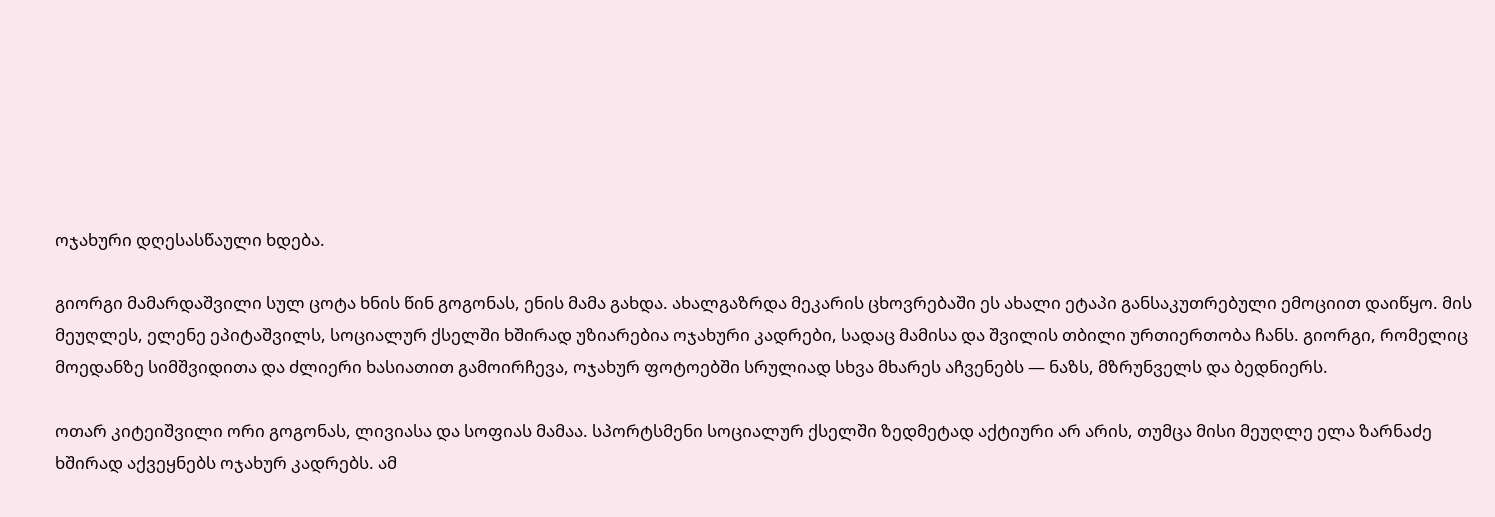ოჯახური დღესასწაული ხდება.

გიორგი მამარდაშვილი სულ ცოტა ხნის წინ გოგონას, ენის მამა გახდა. ახალგაზრდა მეკარის ცხოვრებაში ეს ახალი ეტაპი განსაკუთრებული ემოციით დაიწყო. მის მეუღლეს, ელენე ეპიტაშვილს, სოციალურ ქსელში ხშირად უზიარებია ოჯახური კადრები, სადაც მამისა და შვილის თბილი ურთიერთობა ჩანს. გიორგი, რომელიც მოედანზე სიმშვიდითა და ძლიერი ხასიათით გამოირჩევა, ოჯახურ ფოტოებში სრულიად სხვა მხარეს აჩვენებს — ნაზს, მზრუნველს და ბედნიერს.

ოთარ კიტეიშვილი ორი გოგონას, ლივიასა და სოფიას მამაა. სპორტსმენი სოციალურ ქსელში ზედმეტად აქტიური არ არის, თუმცა მისი მეუღლე ელა ზარნაძე ხშირად აქვეყნებს ოჯახურ კადრებს. ამ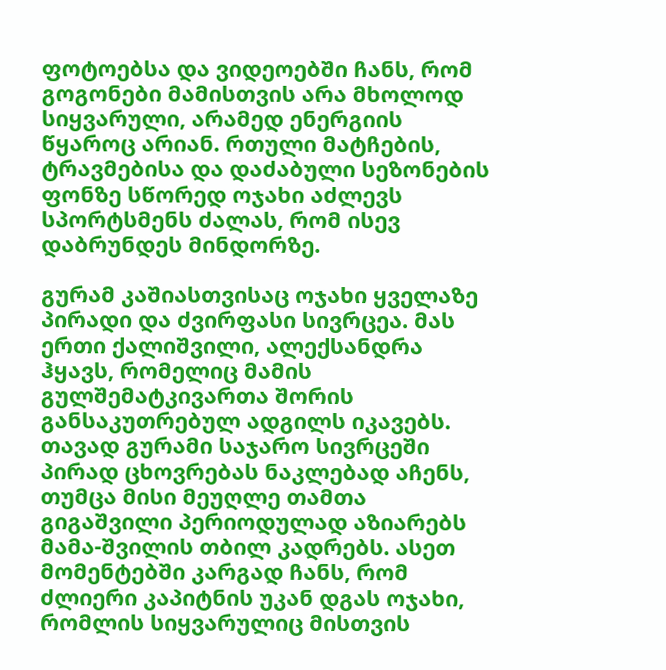ფოტოებსა და ვიდეოებში ჩანს, რომ გოგონები მამისთვის არა მხოლოდ სიყვარული, არამედ ენერგიის წყაროც არიან. რთული მატჩების, ტრავმებისა და დაძაბული სეზონების ფონზე სწორედ ოჯახი აძლევს სპორტსმენს ძალას, რომ ისევ დაბრუნდეს მინდორზე.

გურამ კაშიასთვისაც ოჯახი ყველაზე პირადი და ძვირფასი სივრცეა. მას ერთი ქალიშვილი, ალექსანდრა ჰყავს, რომელიც მამის გულშემატკივართა შორის განსაკუთრებულ ადგილს იკავებს. თავად გურამი საჯარო სივრცეში პირად ცხოვრებას ნაკლებად აჩენს, თუმცა მისი მეუღლე თამთა გიგაშვილი პერიოდულად აზიარებს მამა-შვილის თბილ კადრებს. ასეთ მომენტებში კარგად ჩანს, რომ ძლიერი კაპიტნის უკან დგას ოჯახი, რომლის სიყვარულიც მისთვის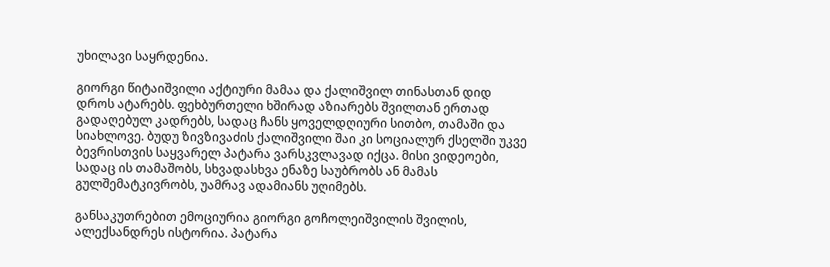უხილავი საყრდენია.

გიორგი წიტაიშვილი აქტიური მამაა და ქალიშვილ თინასთან დიდ დროს ატარებს. ფეხბურთელი ხშირად აზიარებს შვილთან ერთად გადაღებულ კადრებს, სადაც ჩანს ყოველდღიური სითბო, თამაში და სიახლოვე. ბუდუ ზივზივაძის ქალიშვილი შაი კი სოციალურ ქსელში უკვე ბევრისთვის საყვარელ პატარა ვარსკვლავად იქცა. მისი ვიდეოები, სადაც ის თამაშობს, სხვადასხვა ენაზე საუბრობს ან მამას გულშემატკივრობს, უამრავ ადამიანს უღიმებს.

განსაკუთრებით ემოციურია გიორგი გოჩოლეიშვილის შვილის, ალექსანდრეს ისტორია. პატარა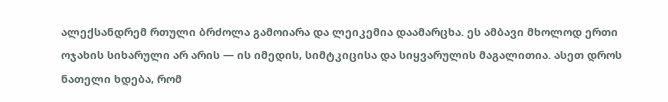ალექსანდრემ რთული ბრძოლა გამოიარა და ლეიკემია დაამარცხა. ეს ამბავი მხოლოდ ერთი ოჯახის სიხარული არ არის — ის იმედის, სიმტკიცისა და სიყვარულის მაგალითია. ასეთ დროს ნათელი ხდება, რომ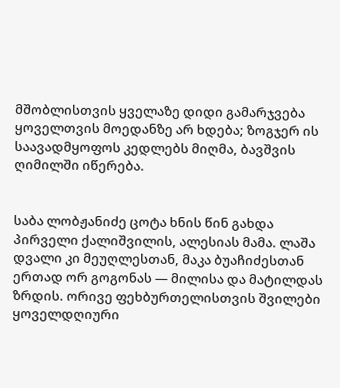მშობლისთვის ყველაზე დიდი გამარჯვება ყოველთვის მოედანზე არ ხდება; ზოგჯერ ის საავადმყოფოს კედლებს მიღმა, ბავშვის ღიმილში იწერება.


საბა ლობჟანიძე ცოტა ხნის წინ გახდა პირველი ქალიშვილის, ალესიას მამა. ლაშა დვალი კი მეუღლესთან, მაკა ბუაჩიძესთან ერთად ორ გოგონას — მილისა და მატილდას ზრდის. ორივე ფეხბურთელისთვის შვილები ყოველდღიური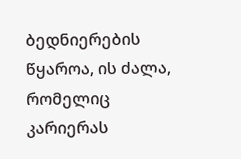ბედნიერების წყაროა, ის ძალა, რომელიც კარიერას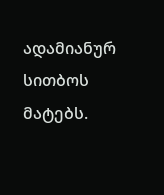ადამიანურ სითბოს მატებს.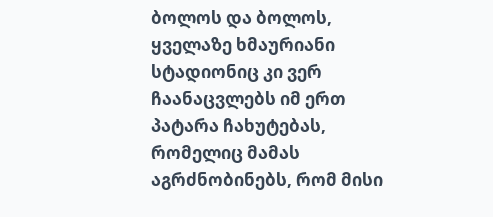ბოლოს და ბოლოს, ყველაზე ხმაურიანი სტადიონიც კი ვერ ჩაანაცვლებს იმ ერთ პატარა ჩახუტებას, რომელიც მამას აგრძნობინებს, რომ მისი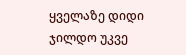ყველაზე დიდი ჯილდო უკვე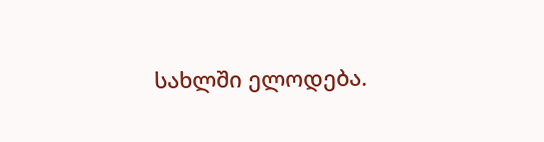სახლში ელოდება.